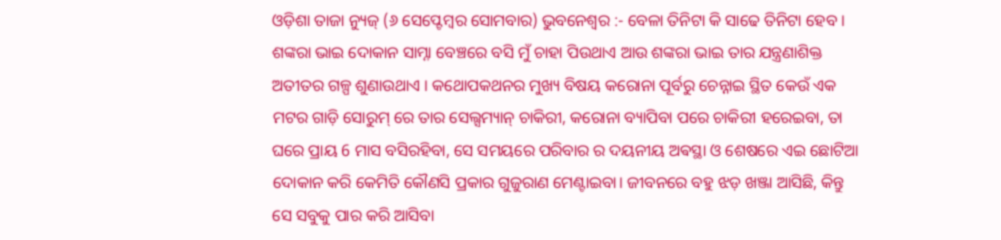ଓଡ଼ିଶା ତାଜା ନ୍ୟୁଜ୍ (୬ ସେପ୍ଟେମ୍ବର ସୋମବାର) ଭୁବନେଶ୍ୱର :- ବେଳା ତିନିଟା କି ସାଢେ ତିନିଟା ହେବ । ଶଙ୍କରା ଭାଇ ଦୋକାନ ସାମ୍ନା ବେଞ୍ଚରେ ବସି ମୁଁ ଚାହା ପିଉଥାଏ ଆଉ ଶଙ୍କରା ଭାଇ ତାର ଯନ୍ତ୍ରଣାଶିକ୍ତ ଅତୀତର ଗଳ୍ପ ଶୁଣାଉଥାଏ । କଥୋପକଥନର ମୁଖ୍ୟ ବିଷୟ କରୋନା ପୂର୍ବରୁ ଚେନ୍ନାଇ ସ୍ଥିତ କେଉଁ ଏକ ମଟର ଗାଡ଼ି ସୋରୁମ୍ ରେ ତାର ସେଲ୍ସମ୍ୟାନ୍ ଚାକିରୀ, କରୋନା ବ୍ୟାପିବା ପରେ ଚାକିରୀ ହରେଇବା, ତା ଘରେ ପ୍ରାୟ 6 ମାସ ବସିରହିବା, ସେ ସମୟରେ ପରିବାର ର ଦୟନୀୟ ଅଵସ୍ଥା ଓ ଶେଷରେ ଏଇ ଛୋଟିଆ ଦୋକାନ କରି କେମିତି କୌଣସି ପ୍ରକାର ଗୁଜୁରାଣ ମେଣ୍ଟାଇବା। ଜୀବନରେ ବହୁ ଝଡ଼ ଖଞ୍ଜା ଆସିଛି, କିନ୍ତୁ ସେ ସବୁକୁ ପାର କରି ଆସିବା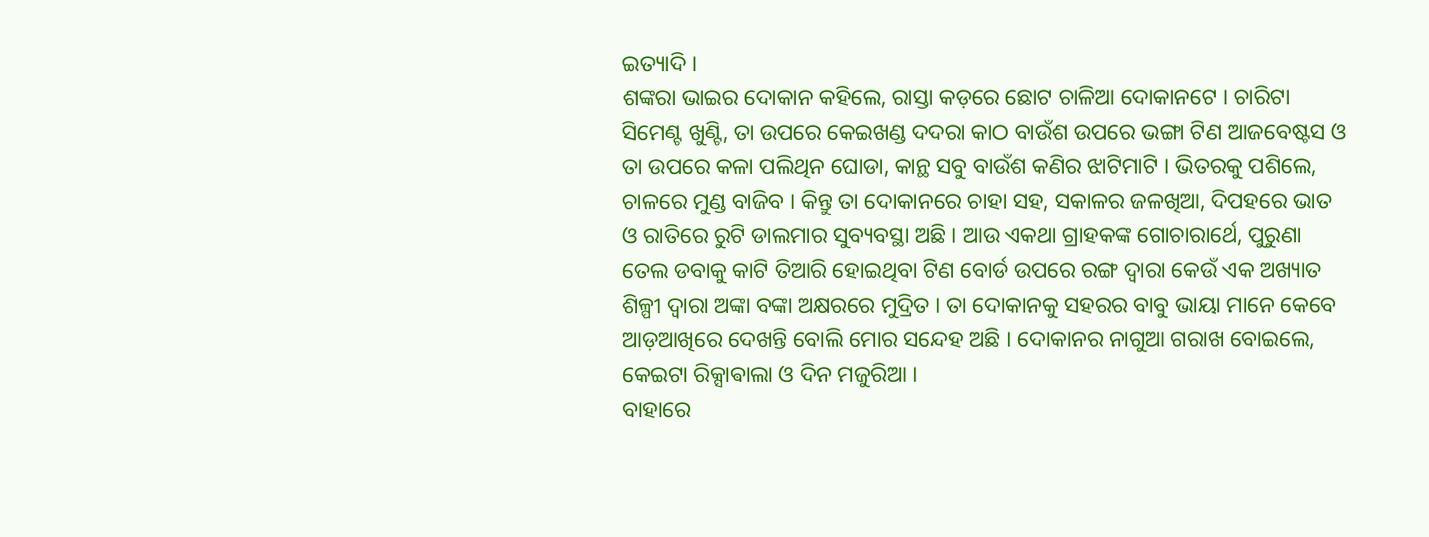ଇତ୍ୟାଦି ।
ଶଙ୍କରା ଭାଇର ଦୋକାନ କହିଲେ, ରାସ୍ତା କଡ଼ରେ ଛୋଟ ଚାଳିଆ ଦୋକାନଟେ । ଚାରିଟା ସିମେଣ୍ଟ ଖୁଣ୍ଟି, ତା ଉପରେ କେଇଖଣ୍ଡ ଦଦରା କାଠ ବାଉଁଶ ଉପରେ ଭଙ୍ଗା ଟିଣ ଆଜବେଷ୍ଟସ ଓ ତା ଉପରେ କଳା ପଲିଥିନ ଘୋଡା, କାନ୍ଥ ସବୁ ବାଉଁଶ କଣିର ଝାଟିମାଟି । ଭିତରକୁ ପଶିଲେ, ଚାଳରେ ମୁଣ୍ଡ ବାଜିବ । କିନ୍ତୁ ତା ଦୋକାନରେ ଚାହା ସହ, ସକାଳର ଜଳଖିଆ, ଦିପହରେ ଭାତ ଓ ରାତିରେ ରୁଟି ଡାଲମାର ସୁବ୍ୟବସ୍ଥା ଅଛି । ଆଉ ଏକଥା ଗ୍ରାହକଙ୍କ ଗୋଚାରାର୍ଥେ, ପୁରୁଣା ତେଲ ଡବାକୁ କାଟି ତିଆରି ହୋଇଥିବା ଟିଣ ବୋର୍ଡ ଉପରେ ରଙ୍ଗ ଦ୍ଵାରା କେଉଁ ଏକ ଅଖ୍ୟାତ ଶିଳ୍ପୀ ଦ୍ୱାରା ଅଙ୍କା ବଙ୍କା ଅକ୍ଷରରେ ମୁଦ୍ରିତ । ତା ଦୋକାନକୁ ସହରର ବାବୁ ଭାୟା ମାନେ କେବେ ଆଡ଼ଆଖିରେ ଦେଖନ୍ତି ବୋଲି ମୋର ସନ୍ଦେହ ଅଛି । ଦୋକାନର ନାଗୁଆ ଗରାଖ ବୋଇଲେ, କେଇଟା ରିକ୍ସାଵାଲା ଓ ଦିନ ମଜୁରିଆ ।
ବାହାରେ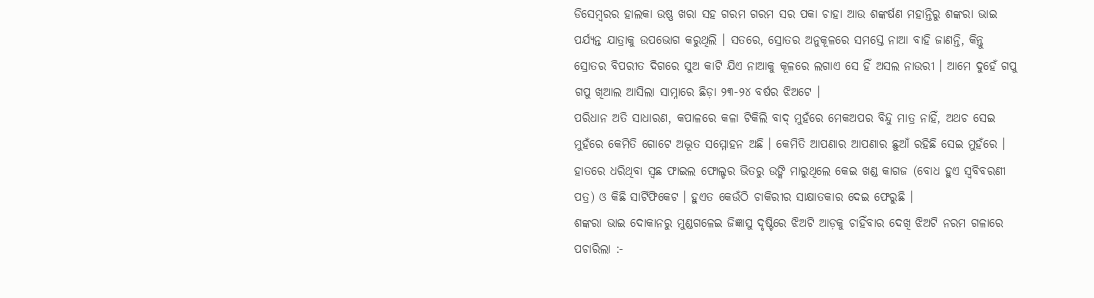ଡିସେମ୍ବରର ହାଲକା ଉଷ୍ଣ ଖରା ସହ ଗରମ ଗରମ ସର ପକା ଚାହା ଆଉ ଶଙ୍କର୍ଷଣ ମହାନ୍ତିରୁ ଶଙ୍କରା ଭାଇ ପର୍ଯ୍ୟନ୍ତ ଯାତ୍ରାକୁ ଉପଭୋଗ କରୁଥିଲି । ସତରେ, ସ୍ରୋତର ଅନୁକୂଳରେ ସମସ୍ତେ ନାଆ ବାହି ଜାଣନ୍ତି, କିନ୍ତୁ ସ୍ରୋତର ବିପରୀତ ଦିଗରେ ସୁଅ କାଟି ଯିଏ ନାଆକୁ କୂଳରେ ଲଗାଏ ସେ ହିଁ ଅସଲ ନାଉରୀ । ଆମେ ଦୁହେଁ ଗପୁ ଗପୁ ଖିଆଲ ଆସିଲା ସାମ୍ନାରେ ଛିଡ଼ା ୨୩-୨୪ ବର୍ଷର ଝିଅଟେ ।
ପରିଧାନ ଅତି ସାଧାରଣ, କପାଳରେ କଳା ଟିକିଲି ବାଦ୍ ମୁହଁରେ ମେକଅପର ବିନ୍ଦୁ ମାତ୍ର ନାହିଁ, ଅଥଚ ସେଇ ମୁହଁରେ କେମିତି ଗୋଟେ ଅଦ୍ଭୂତ ସମ୍ମୋହନ ଅଛି । କେମିତି ଆପଣାର ଆପଣାର ଛୁଆଁ ରହିଛି ସେଇ ମୁହଁରେ । ହାତରେ ଧରିଥିବା ସ୍ଵଛ ଫାଇଲ ଫୋଲ୍ଡର ଭିତରୁ ଉଙ୍କି ମାରୁଥିଲେ କେଇ ଖଣ୍ଡ କାଗଜ (ବୋଧ ହୁଏ ସ୍ୱବିବରଣୀ ପତ୍ର) ଓ କିଛି ସାର୍ଟିଫିକେଟ । ହୁଏତ କେଉଁଠି ଚାକିରୀର ସାକ୍ଷାତକାର ଦେଇ ଫେରୁଛି ।
ଶଙ୍କରା ଭାଇ ଦୋକାନରୁ ମୁଣ୍ଡଗଳେଇ ଜିଜ୍ଞାସୁ ଦୃଷ୍ଟିରେ ଝିଅଟି ଆଡ଼କୁ ଚାହିଁବାର ଦେଖି ଝିଅଟି ନରମ ଗଳାରେ ପଚାରିଲା :-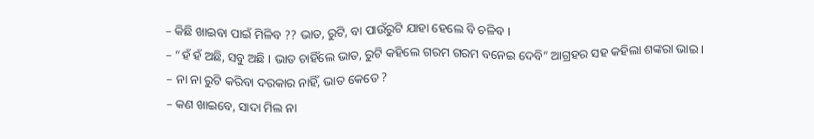– କିଛି ଖାଇବା ପାଇଁ ମିଳିବ ?? ଭାତ, ରୁଟି, ବା ପାଉଁରୁଟି ଯାହା ହେଲେ ବି ଚଳିବ ।
– “ହଁ ହଁ ଅଛି, ସବୁ ଅଛି । ଭାତ ଚାହିଁଲେ ଭାତ, ରୁଟି କହିଲେ ଗରମ ଗରମ ବନେଇ ଦେବି” ଆଗ୍ରହର ସହ କହିଲା ଶଙ୍କରା ଭାଇ ।
– ନା ନା ରୁଟି କରିବା ଦରକାର ନାହିଁ, ଭାତ କେତେ ?
– କଣ ଖାଇବେ, ସାଦା ମିଲ ନା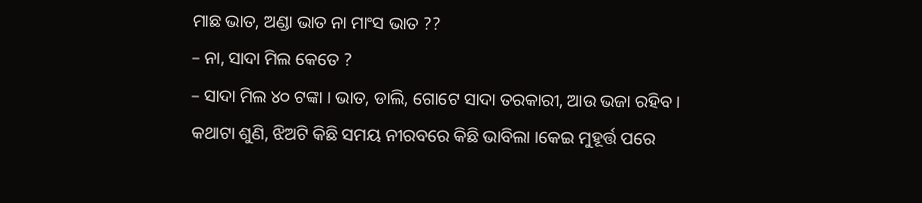ମାଛ ଭାତ, ଅଣ୍ଡା ଭାତ ନା ମାଂସ ଭାତ ??
– ନା, ସାଦା ମିଲ କେତେ ?
– ସାଦା ମିଲ ୪୦ ଟଙ୍କା । ଭାତ, ଡାଲି, ଗୋଟେ ସାଦା ତରକାରୀ, ଆଉ ଭଜା ରହିବ ।
କଥାଟା ଶୁଣି, ଝିଅଟି କିଛି ସମୟ ନୀରବରେ କିଛି ଭାବିଲା ।କେଇ ମୁହୂର୍ତ୍ତ ପରେ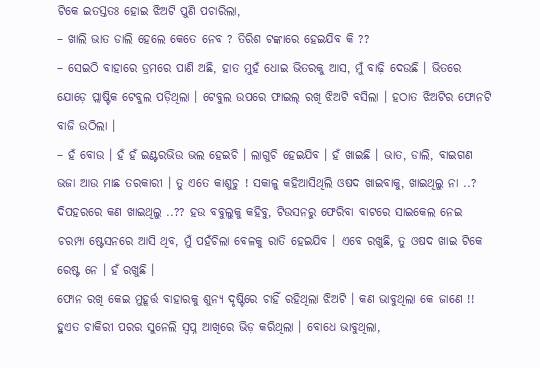ଟିକେ ଇତସ୍ତତଃ ହୋଇ ଝିଅଟି ପୁଣି ପଚାରିଲା,
– ଖାଲି ଭାତ ଡାଲି ହେଲେ କେତେ ନେବ ? ତିରିଶ ଟଙ୍କାରେ ହେଇଯିବ କି ??
– ସେଇଠି ବାହାରେ ଡ୍ରମରେ ପାଣି ଅଛି, ହାତ ମୁହଁ ଧୋଇ ଭିତରକୁ ଆସ, ମୁଁ ବାଢ଼ି ଦେଉଛି । ଭିତରେ ଯୋଡ଼େ ପ୍ଲାଷ୍ଟିକ ଟେବୁଲ ପଡ଼ିଥିଲା । ଟେବୁଲ ଉପରେ ଫାଇଲ୍ ରଖି ଝିଅଟି ବସିଲା । ହଠାତ ଝିଅଟିର ଫୋନଟି ବାଜି ଉଠିଲା ।
– ହଁ ବୋଉ । ହଁ ହଁ ଇଣ୍ଟରଭିଉ ଭଲ ହେଇଚି । ଲାଗୁଚି ହେଇଯିବ । ହଁ ଖାଇଛି । ଭାତ, ଡାଲି, ବାଇଗଣ ଭଜା ଆଉ ମାଛ ତରକାରୀ । ତୁ ଏତେ କାଶୁଚୁ ! ସକାଳୁ କହିଆସିଥିଲି ଓଷଦ ଖାଇବାକୁ, ଖାଇଥିଲୁ ନା ..? ଦିପହରରେ କଣ ଖାଇଥିଲୁ ..?? ହଉ ବବୁଲୁକୁ କହିବୁ, ଟିଉସନରୁ ଫେରିବା ବାଟରେ ସାଇକେଲ ନେଇ ଚରମ୍ପା ଷ୍ଟେସନରେ ଆସି ଥିବ, ମୁଁ ପହଁଚିଲା ବେଳକୁ ରାତି ହେଇଯିବ । ଏବେ ରଖୁଛି, ତୁ ଓଷଦ ଖାଇ ଟିକେ ରେଷ୍ଟ ନେ । ହଁ ରଖୁଛି ।
ଫୋନ ରଖି କେଇ ମୁହୂର୍ତ୍ତ ବାହାରକୁ ଶୁନ୍ୟ ଦୃଷ୍ଟିରେ ଚାହିଁ ରହିଥିଲା ଝିଅଟି । କଣ ଭାବୁଥିଲା କେ ଜାଣେ !! ହୁଏତ ଚାକିରୀ ପରର ସୁନେଲି ସ୍ବପ୍ନ ଆଖିରେ ଭିଡ଼ କରିଥିଲା । ବୋଧେ ଭାବୁଥିଲା,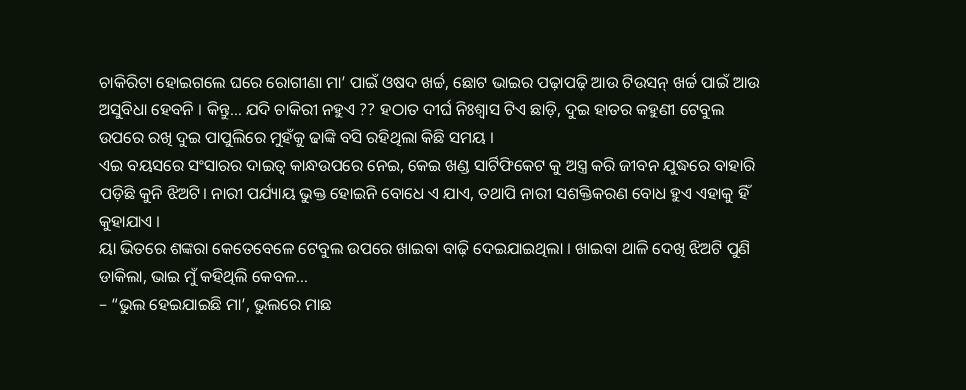ଚାକିରିଟା ହୋଇଗଲେ ଘରେ ରୋଗୀଣା ମା’ ପାଇଁ ଓଷଦ ଖର୍ଚ୍ଚ, ଛୋଟ ଭାଇର ପଢ଼ାପଢ଼ି ଆଉ ଟିଉସନ୍ ଖର୍ଚ୍ଚ ପାଇଁ ଆଉ ଅସୁବିଧା ହେବନି । କିନ୍ତୁ… ଯଦି ଚାକିରୀ ନହୁଏ ?? ହଠାତ ଦୀର୍ଘ ନିଃଶ୍ୱାସ ଟିଏ ଛାଡ଼ି, ଦୁଇ ହାତର କହୁଣୀ ଟେବୁଲ ଉପରେ ରଖି ଦୁଇ ପାପୁଲିରେ ମୁହଁକୁ ଢାଙ୍କି ବସି ରହିଥିଲା କିଛି ସମୟ ।
ଏଇ ବୟସରେ ସଂସାରର ଦାଇତ୍ୱ କାନ୍ଧଉପରେ ନେଇ, କେଇ ଖଣ୍ଡ ସାର୍ଟିଫିକେଟ କୁ ଅସ୍ତ୍ର କରି ଜୀବନ ଯୁଦ୍ଧରେ ବାହାରି ପଡ଼ିଛି କୁନି ଝିଅଟି। ନାରୀ ପର୍ଯ୍ୟାୟ ଭୁକ୍ତ ହୋଇନି ବୋଧେ ଏ ଯାଏ, ତଥାପି ନାରୀ ସଶକ୍ତିକରଣ ବୋଧ ହୁଏ ଏହାକୁ ହିଁ କୁହାଯାଏ ।
ୟା ଭିତରେ ଶଙ୍କରା କେତେବେଳେ ଟେବୁଲ ଉପରେ ଖାଇବା ବାଢ଼ି ଦେଇଯାଇଥିଲା । ଖାଇବା ଥାଳି ଦେଖି ଝିଅଟି ପୁଣି ଡାକିଲା, ଭାଇ ମୁଁ କହିଥିଲି କେବଳ…
– “ଭୁଲ ହେଇଯାଇଛି ମା’, ଭୁଲରେ ମାଛ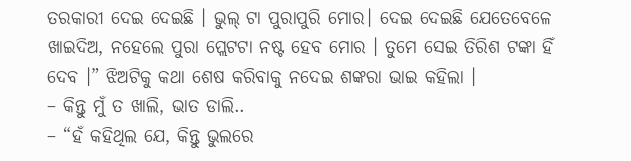ତରକାରୀ ଦେଇ ଦେଇଛି । ଭୁଲ୍ ଟା ପୁରାପୁରି ମୋର। ଦେଇ ଦେଇଛି ଯେତେବେଳେ ଖାଇଦିଅ, ନହେଲେ ପୁରା ପ୍ଲେଟଟା ନଷ୍ଟ ହେବ ମୋର । ତୁମେ ସେଇ ତିରିଶ ଟଙ୍କା ହିଁ ଦେବ ।” ଝିଅଟିକୁ କଥା ଶେଷ କରିବାକୁ ନଦେଇ ଶଙ୍କରା ଭାଇ କହିଲା ।
– କିନ୍ତୁ ମୁଁ ତ ଖାଲି, ଭାତ ଡାଲି..
– “ହଁ କହିଥିଲ ଯେ, କିନ୍ତୁ ଭୁଲରେ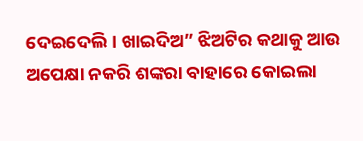ଦେଇଦେଲି । ଖାଇଦିଅ” ଝିଅଟିର କଥାକୁ ଆଉ ଅପେକ୍ଷା ନକରି ଶଙ୍କରା ବାହାରେ କୋଇଲା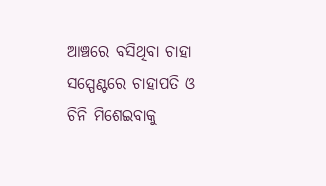ଆଞ୍ଚରେ ବସିଥିବା ଚାହା ସସ୍ପେଣ୍ଟରେ ଚାହାପତି ଓ ଚିନି ମିଶେଇବାକୁ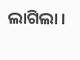ଲାଗିଲା ।